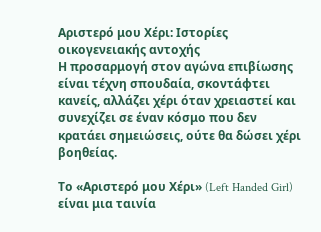Αριστερό μου Χέρι: Ιστορίες οικογενειακής αντοχής
Η προσαρμογή στον αγώνα επιβίωσης είναι τέχνη σπουδαία, σκοντάφτει κανείς, αλλάζει χέρι όταν χρειαστεί και συνεχίζει σε έναν κόσμο που δεν κρατάει σημειώσεις, ούτε θα δώσει χέρι βοηθείας.

Το «Αριστερό μου Χέρι» (Left Handed Girl) είναι μια ταινία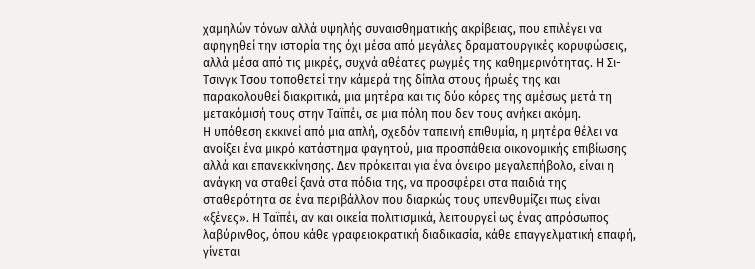χαμηλών τόνων αλλά υψηλής συναισθηματικής ακρίβειας, που επιλέγει να αφηγηθεί την ιστορία της όχι μέσα από μεγάλες δραματουργικές κορυφώσεις, αλλά μέσα από τις μικρές, συχνά αθέατες ρωγμές της καθημερινότητας. Η Σι-Τσινγκ Τσου τοποθετεί την κάμερά της δίπλα στους ήρωές της και παρακολουθεί διακριτικά, μια μητέρα και τις δύο κόρες της αμέσως μετά τη μετακόμισή τους στην Ταϊπέι, σε μια πόλη που δεν τους ανήκει ακόμη.
Η υπόθεση εκκινεί από μια απλή, σχεδόν ταπεινή επιθυμία, η μητέρα θέλει να ανοίξει ένα μικρό κατάστημα φαγητού, μια προσπάθεια οικονομικής επιβίωσης αλλά και επανεκκίνησης. Δεν πρόκειται για ένα όνειρο μεγαλεπήβολο, είναι η ανάγκη να σταθεί ξανά στα πόδια της, να προσφέρει στα παιδιά της σταθερότητα σε ένα περιβάλλον που διαρκώς τους υπενθυμίζει πως είναι «ξένες». Η Ταϊπέι, αν και οικεία πολιτισμικά, λειτουργεί ως ένας απρόσωπος λαβύρινθος, όπου κάθε γραφειοκρατική διαδικασία, κάθε επαγγελματική επαφή, γίνεται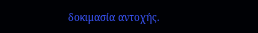δοκιμασία αντοχής.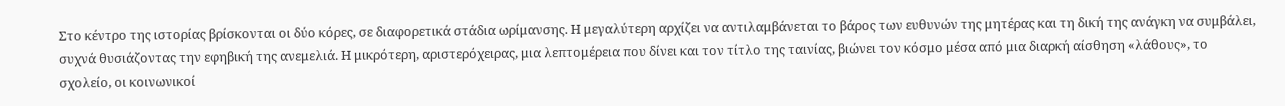Στο κέντρο της ιστορίας βρίσκονται οι δύο κόρες, σε διαφορετικά στάδια ωρίμανσης. Η μεγαλύτερη αρχίζει να αντιλαμβάνεται το βάρος των ευθυνών της μητέρας και τη δική της ανάγκη να συμβάλει, συχνά θυσιάζοντας την εφηβική της ανεμελιά. Η μικρότερη, αριστερόχειρας, μια λεπτομέρεια που δίνει και τον τίτλο της ταινίας, βιώνει τον κόσμο μέσα από μια διαρκή αίσθηση «λάθους», το σχολείο, οι κοινωνικοί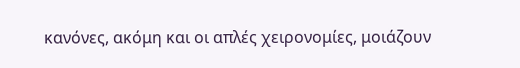κανόνες, ακόμη και οι απλές χειρονομίες, μοιάζουν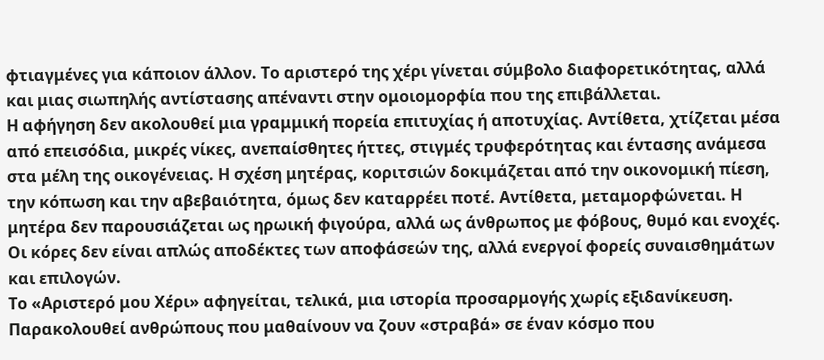φτιαγμένες για κάποιον άλλον. Το αριστερό της χέρι γίνεται σύμβολο διαφορετικότητας, αλλά και μιας σιωπηλής αντίστασης απέναντι στην ομοιομορφία που της επιβάλλεται.
Η αφήγηση δεν ακολουθεί μια γραμμική πορεία επιτυχίας ή αποτυχίας. Αντίθετα, χτίζεται μέσα από επεισόδια, μικρές νίκες, ανεπαίσθητες ήττες, στιγμές τρυφερότητας και έντασης ανάμεσα στα μέλη της οικογένειας. Η σχέση μητέρας, κοριτσιών δοκιμάζεται από την οικονομική πίεση, την κόπωση και την αβεβαιότητα, όμως δεν καταρρέει ποτέ. Αντίθετα, μεταμορφώνεται. Η μητέρα δεν παρουσιάζεται ως ηρωική φιγούρα, αλλά ως άνθρωπος με φόβους, θυμό και ενοχές. Οι κόρες δεν είναι απλώς αποδέκτες των αποφάσεών της, αλλά ενεργοί φορείς συναισθημάτων και επιλογών.
Το «Αριστερό μου Χέρι» αφηγείται, τελικά, μια ιστορία προσαρμογής χωρίς εξιδανίκευση. Παρακολουθεί ανθρώπους που μαθαίνουν να ζουν «στραβά» σε έναν κόσμο που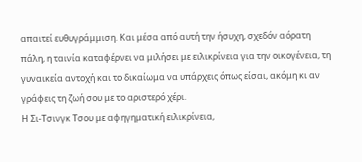απαιτεί ευθυγράμμιση. Και μέσα από αυτή την ήσυχη, σχεδόν αόρατη πάλη, η ταινία καταφέρνει να μιλήσει με ειλικρίνεια για την οικογένεια, τη γυναικεία αντοχή και το δικαίωμα να υπάρχεις όπως είσαι, ακόμη κι αν γράφεις τη ζωή σου με το αριστερό χέρι.
Η Σι-Τσινγκ Τσου με αφηγηματική ειλικρίνεια,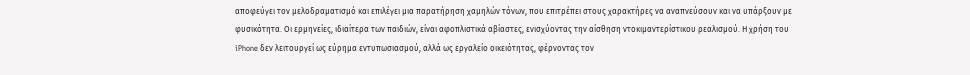αποφεύγει τον μελοδραματισμό και επιλέγει μια παρατήρηση χαμηλών τόνων, που επιτρέπει στους χαρακτήρες να αναπνεύσουν και να υπάρξουν με φυσικότητα. Οι ερμηνείες, ιδιαίτερα των παιδιών, είναι αφοπλιστικά αβίαστες, ενισχύοντας την αίσθηση ντοκιμαντερίστικου ρεαλισμού. Η χρήση του iPhone δεν λειτουργεί ως εύρημα εντυπωσιασμού, αλλά ως εργαλείο οικειότητας, φέρνοντας τον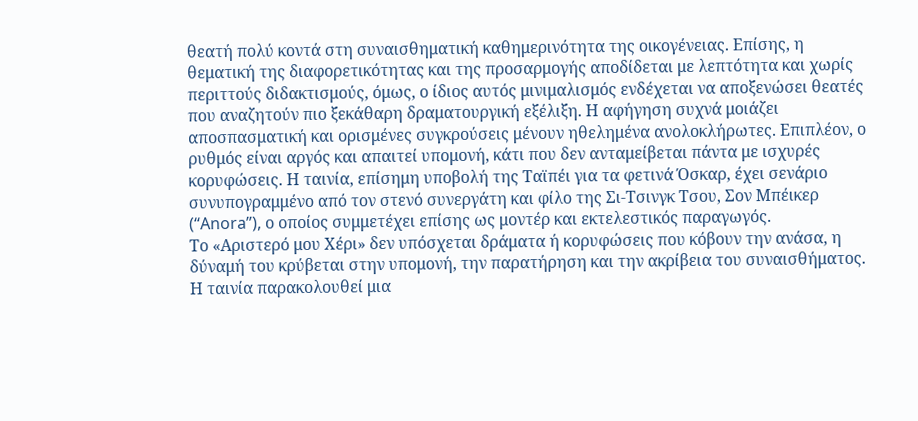θεατή πολύ κοντά στη συναισθηματική καθημερινότητα της οικογένειας. Επίσης, η θεματική της διαφορετικότητας και της προσαρμογής αποδίδεται με λεπτότητα και χωρίς περιττούς διδακτισμούς, όμως, ο ίδιος αυτός μινιμαλισμός ενδέχεται να αποξενώσει θεατές που αναζητούν πιο ξεκάθαρη δραματουργική εξέλιξη. Η αφήγηση συχνά μοιάζει αποσπασματική και ορισμένες συγκρούσεις μένουν ηθελημένα ανολοκλήρωτες. Επιπλέον, ο ρυθμός είναι αργός και απαιτεί υπομονή, κάτι που δεν ανταμείβεται πάντα με ισχυρές κορυφώσεις. Η ταινία, επίσημη υποβολή της Ταϊπέι για τα φετινά Όσκαρ, έχει σενάριο συνυπογραμμένο από τον στενό συνεργάτη και φίλο της Σι-Τσινγκ Τσου, Σον Μπέικερ (“Anora”), ο οποίος συμμετέχει επίσης ως μοντέρ και εκτελεστικός παραγωγός.
Το «Αριστερό μου Χέρι» δεν υπόσχεται δράματα ή κορυφώσεις που κόβουν την ανάσα, η δύναμή του κρύβεται στην υπομονή, την παρατήρηση και την ακρίβεια του συναισθήματος. Η ταινία παρακολουθεί μια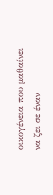οικογένεια που μαθαίνει να ζει σε έναν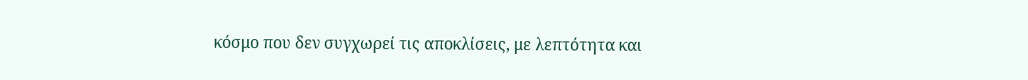κόσμο που δεν συγχωρεί τις αποκλίσεις, με λεπτότητα και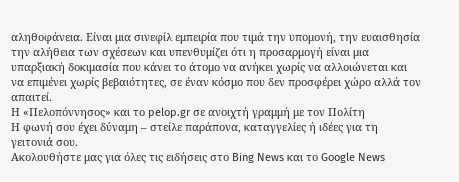αληθοφάνεια. Είναι μια σινεφίλ εμπειρία που τιμά την υπομονή, την ευαισθησία την αλήθεια των σχέσεων και υπενθυμίζει ότι η προσαρμογή είναι μια υπαρξιακή δοκιμασία που κάνει το άτομο να ανήκει χωρίς να αλλοιώνεται και να επιμένει χωρίς βεβαιότητες, σε έναν κόσμο που δεν προσφέρει χώρο αλλά τον απαιτεί.
Η «Πελοπόννησος» και το pelop.gr σε ανοιχτή γραμμή με τον Πολίτη
Η φωνή σου έχει δύναμη – στείλε παράπονα, καταγγελίες ή ιδέες για τη γειτονιά σου.
Ακολουθήστε μας για όλες τις ειδήσεις στο Bing News και το Google News